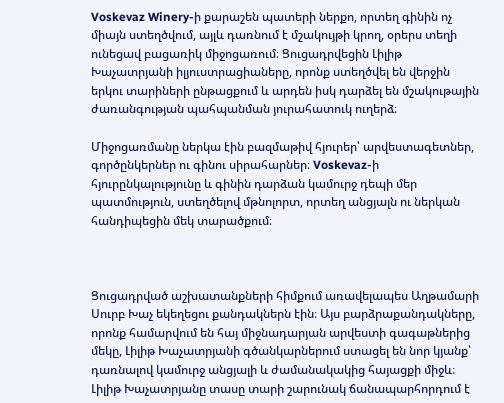Voskevaz Winery-ի քարաշեն պատերի ներքո, որտեղ գինին ոչ միայն ստեղծվում, այլև դառնում է մշակույթի կրող, օրերս տեղի ունեցավ բացառիկ միջոցառում։ Ցուցադրվեցին Լիլիթ Խաչատրյանի իլյուստրացիաները, որոնք ստեղծվել են վերջին երկու տարիների ընթացքում և արդեն իսկ դարձել են մշակութային ժառանգության պահպանման յուրահատուկ ուղերձ։

Միջոցառմանը ներկա էին բազմաթիվ հյուրեր՝ արվեստագետներ, գործընկերներ ու գինու սիրահարներ։ Voskevaz-ի հյուրընկալությունը և գինին դարձան կամուրջ դեպի մեր պատմություն, ստեղծելով մթնոլորտ, որտեղ անցյալն ու ներկան հանդիպեցին մեկ տարածքում։



Ցուցադրված աշխատանքների հիմքում առավելապես Աղթամարի Սուրբ Խաչ եկեղեցու քանդակներն էին։ Այս բարձրաքանդակները, որոնք համարվում են հայ միջնադարյան արվեստի գագաթներից մեկը, Լիլիթ Խաչատրյանի գծանկարներում ստացել են նոր կյանք՝ դառնալով կամուրջ անցյալի և ժամանակակից հայացքի միջև։ Լիլիթ Խաչատրյանը տասը տարի շարունակ ճանապարհորդում է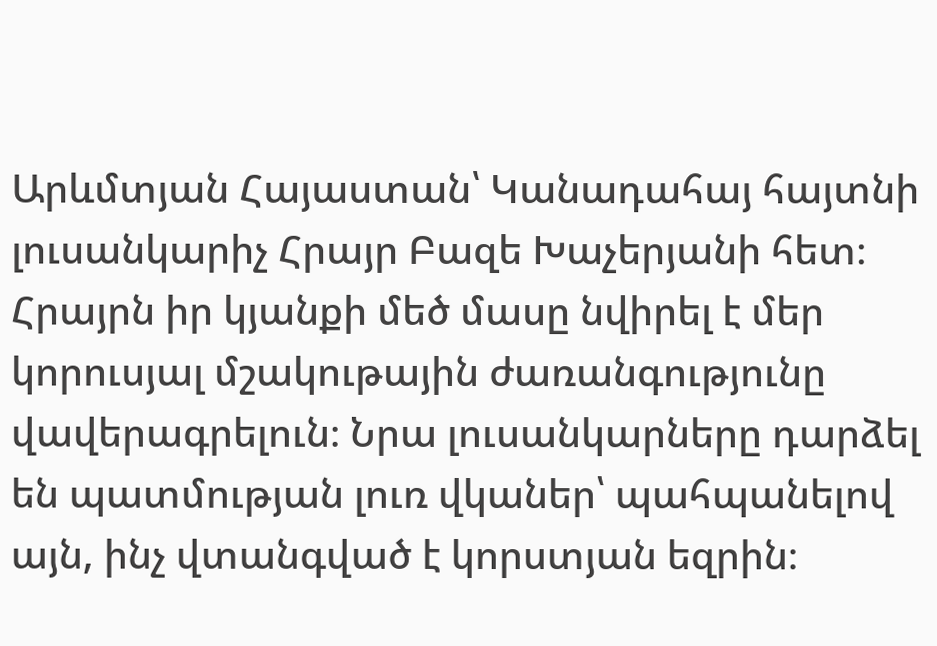Արևմտյան Հայաստան՝ Կանադահայ հայտնի լուսանկարիչ Հրայր Բազե Խաչերյանի հետ։ Հրայրն իր կյանքի մեծ մասը նվիրել է մեր կորուսյալ մշակութային ժառանգությունը վավերագրելուն։ Նրա լուսանկարները դարձել են պատմության լուռ վկաներ՝ պահպանելով այն, ինչ վտանգված է կորստյան եզրին։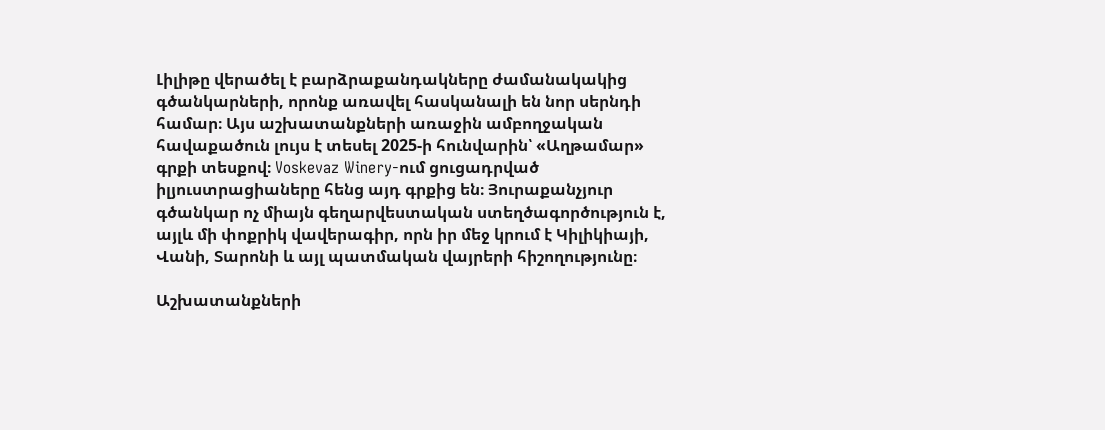Լիլիթը վերածել է բարձրաքանդակները ժամանակակից գծանկարների, որոնք առավել հասկանալի են նոր սերնդի համար։ Այս աշխատանքների առաջին ամբողջական հավաքածուն լույս է տեսել 2025-ի հունվարին՝ «Աղթամար» գրքի տեսքով։ Voskevaz Winery-ում ցուցադրված իլյուստրացիաները հենց այդ գրքից են։ Յուրաքանչյուր գծանկար ոչ միայն գեղարվեստական ստեղծագործություն է, այլև մի փոքրիկ վավերագիր, որն իր մեջ կրում է Կիլիկիայի, Վանի, Տարոնի և այլ պատմական վայրերի հիշողությունը։

Աշխատանքների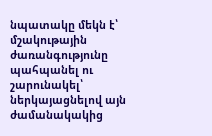նպատակը մեկն է՝ մշակութային ժառանգությունը պահպանել ու շարունակել՝ ներկայացնելով այն ժամանակակից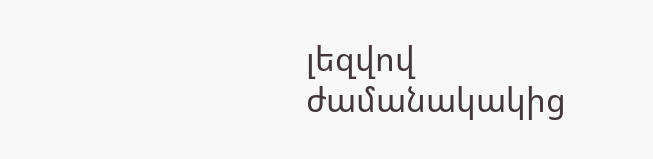լեզվով ժամանակակից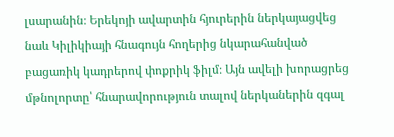լսարանին։ Երեկոյի ավարտին հյուրերին ներկայացվեց նաև Կիլիկիայի հնագույն հողերից նկարահանված բացառիկ կադրերով փոքրիկ ֆիլմ։ Այն ավելի խորացրեց մթնոլորտը՝ հնարավորություն տալով ներկաներին զգալ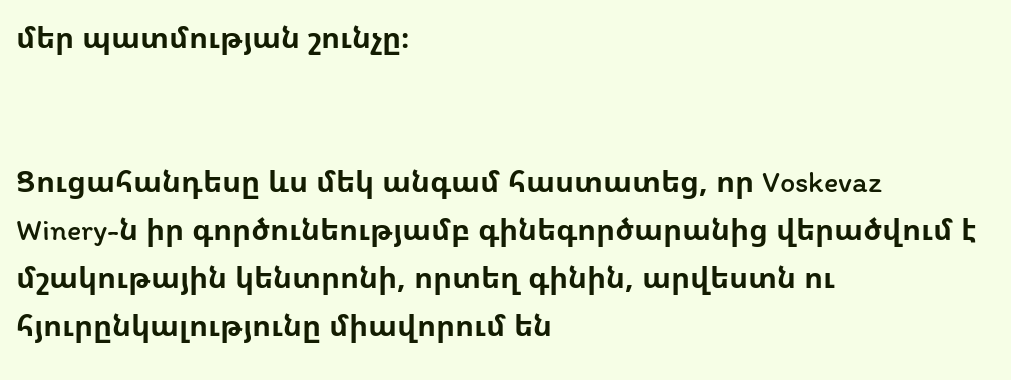մեր պատմության շունչը։


Ցուցահանդեսը ևս մեկ անգամ հաստատեց, որ Voskevaz Winery-ն իր գործունեությամբ գինեգործարանից վերածվում է մշակութային կենտրոնի, որտեղ գինին, արվեստն ու հյուրընկալությունը միավորում են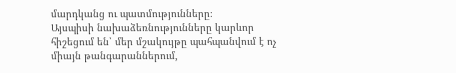մարդկանց ու պատմությունները։
Այսպիսի նախաձեռնությունները կարևոր հիշեցում են՝ մեր մշակույթը պահպանվում է ոչ միայն թանգարաններում,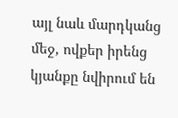այլ նաև մարդկանց մեջ, ովքեր իրենց կյանքը նվիրում են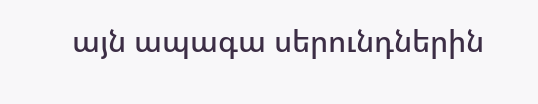այն ապագա սերունդներին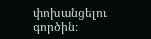փոխանցելու գործին։